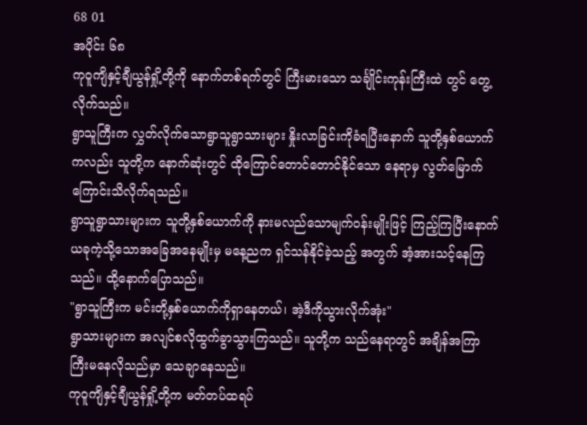68 01
အပိုင်း ၆၈
ကုဝူကျိနှင့်ချီယွန်ရှို့တို့ကို နောက်တစ်ရက်တွင် ကြီးမားသော သင်္ချိုင်းကုန်းကြီးထဲ တွင် တွေ့လိုက်သည်။
ရွာသူကြီးက လွှတ်လိုက်သောရွာသူရွာသားများ နှိုးလာခြင်းကိုခံရပြီးနောက် သူတို့နှစ်ယောက်ကလည်း သူတို့က နောက်ဆုံးတွင် ထိုကြောင်တောင်တောင်နိုင်သော နေရာမှ လွတ်မြောက်ကြောင်းသိလိုက်ရသည်။
ရွာသူရွာသားများက သူတို့နှစ်ယောက်ကို နားမလည်သောမျက်ဝန်းမျိုးဖြင့် ကြည့်ကြပြီးနောက် ယခုကဲ့သို့သောအခြေအနေမျိုးမှ မနေ့ညက ရှင်သန်နိုင်ခဲ့သည့် အတွက် အံ့အားသင့်နေကြသည်။ ထို့နောက်ပြောသည်။
"ရွာသူကြီးက မင်းတို့နှစ်ယောက်ကိုရှာနေတယ်၊ အဲ့ဒီကိုသွားလိုက်အုံး"
ရွာသားများက အလျင်စလိုထွက်ခွာသွားကြသည်။ သူတို့က သည်နေရာတွင် အချိန်အကြာကြီးမနေလိုသည်မှာ သေချာနေသည်။
ကုဝူကျိနှင့်ချီယွန်ရှို့တို့က မတ်တပ်ထရပ်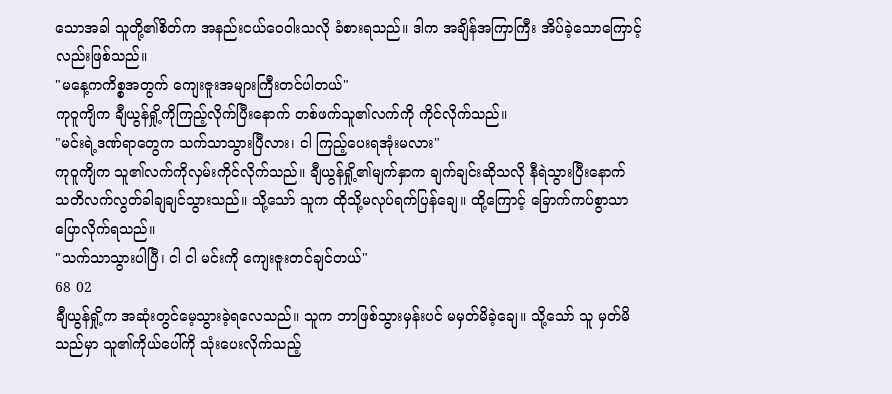သောအခါ သူတို့၏စိတ်က အနည်းငယ်ဝေဝါးသလို ခံစားရသည်။ ဒါက အချိန်အကြာကြီး အိပ်ခဲ့သောကြောင့်လည်းဖြစ်သည်။
"မနေ့ကကိစ္စအတွက် ကျေးဇူးအများကြီးတင်ပါတယ်"
ကုဝူကျိက ချီယွန်ရှို့ကိုကြည့်လိုက်ပြီးနောက် တစ်ဖက်သူ၏လက်ကို ကိုင်လိုက်သည်။
"မင်းရဲ့ဒဏ်ရာတွေက သက်သာသွားပြီလား၊ ငါ ကြည့်ပေးရအုံးမလား"
ကုဝူကျိက သူ၏လက်ကိုလှမ်းကိုင်လိုက်သည်။ ချီယွန်ရှို့၏မျက်နှာက ချက်ချင်းဆိုသလို နီရဲသွားပြီးနောက် သတိလက်လွတ်ခါချချင်သွားသည်။ သို့သော် သူက ထိုသို့မလုပ်ရက်ပြန်ချေ။ ထို့ကြောင့် ခြောက်ကပ်စွာသာပြောလိုက်ရသည်။
"သက်သာသွားပါပြီ၊ ငါ ငါ မင်းကို ကျေးဇူးတင်ချင်တယ်"
68 02
ချီယွန်ရှို့က အဆုံးတွင်မေ့သွားခဲ့ရလေသည်။ သူက ဘာဖြစ်သွားမှန်းပင် မမှတ်မိခဲ့ချေ။ သို့သော် သူ မှတ်မိသည်မှာ သူ၏ကိုယ်ပေါ်ကို သုံးပေးလိုက်သည့်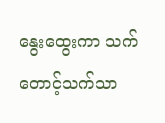နွေးထွေးကာ သက်တောင့်သက်သာ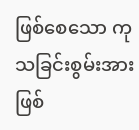ဖြစ်စေသော ကုသခြင်းစွမ်းအားဖြစ်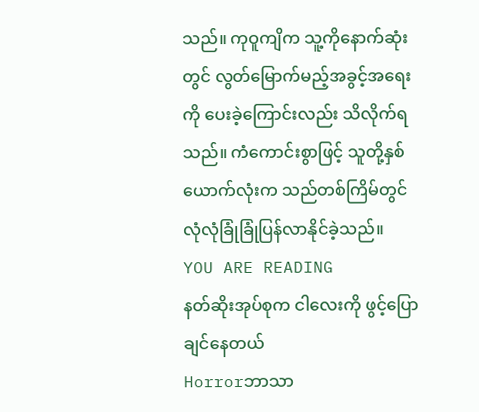သည်။ ကုဝူကျိက သူ့ကိုနောက်ဆုံးတွင် လွတ်မြောက်မည့်အခွင့်အရေးကို ပေးခဲ့ကြောင်းလည်း သိလိုက်ရသည်။ ကံကောင်းစွာဖြင့် သူတို့နှစ်ယောက်လုံးက သည်တစ်ကြိမ်တွင် လုံလုံခြုံခြုံပြန်လာနိုင်ခဲ့သည်။
YOU ARE READING
နတ်ဆိုးအုပ်စုက ငါလေးကို ဖွင့်ပြောချင်နေတယ်
Horrorဘာသာ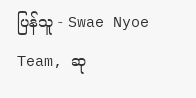ပြန်သူ - Swae Nyoe Team, ဆု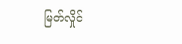မြတ်လှိုင်